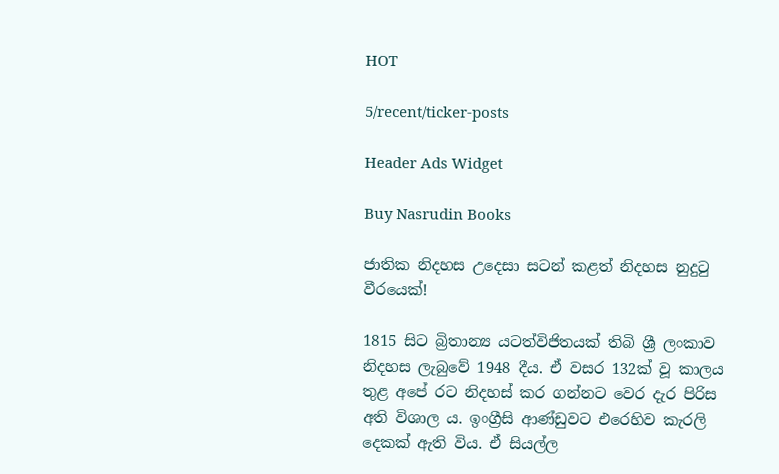HOT

5/recent/ticker-posts

Header Ads Widget

Buy Nasrudin Books

ජාතික නිදහස උදෙසා සටන් කළත් නිදහස නුදුටු වීරයෙක්!

1815 සිට බ්‍රිතාන්‍ය යටත්විජිතයක් තිබි ශ්‍රී ලංකාව නිදහස ලැබුවේ 1948 දීය. ඒ වසර 132ක් වූ කාලය තුළ අපේ රට නිදහස් කර ගන්නට වෙර දැර පිරිස අති විශාල ය. ඉංග්‍රීසි ආණ්ඩුවට එරෙහිව කැරලි දෙකක් ඇති විය. ඒ සියල්ල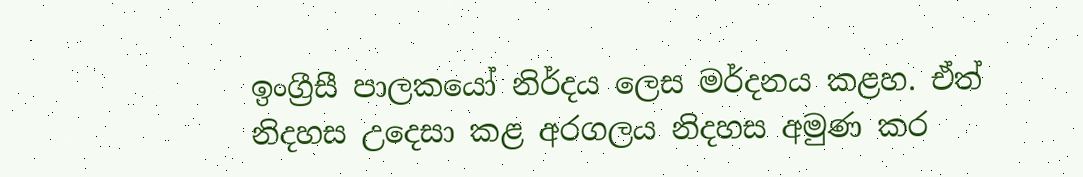ඉංග්‍රීසී පාලකයෝ නිර්දය ලෙස මර්දනය කළහ. ඒත් නිදහස උදෙසා කළ අරගලය නිදහස අමුණ කර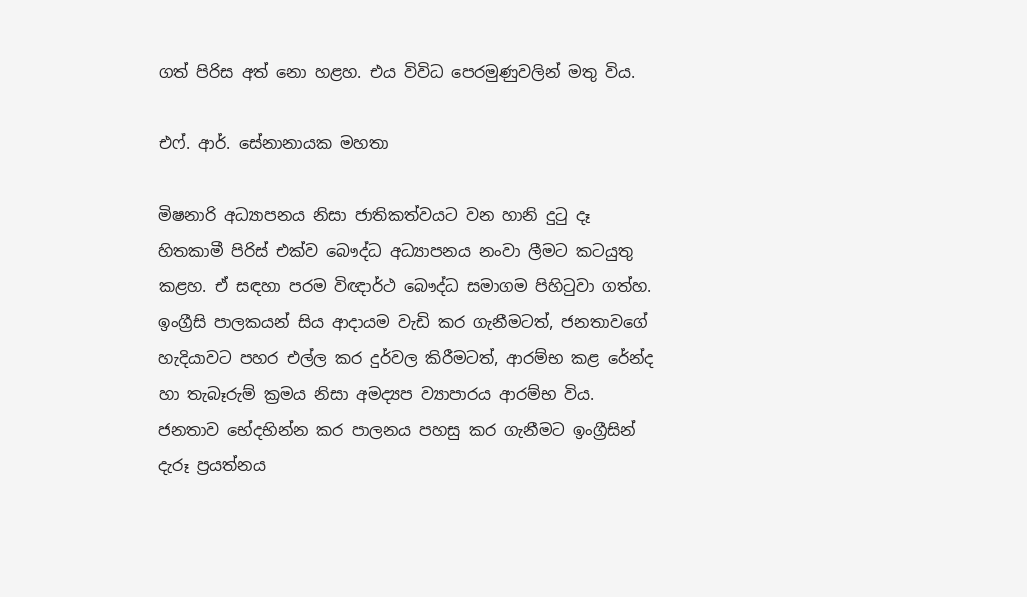ගත් පිරිස අත් නො හළහ. එය විවිධ පෙරමුණුවලින් මතු විය.

එෆ්. ආර්. සේනානායක මහතා

මිෂනාරි අධ්‍යාපනය නිසා ජාතිකත්වයට වන හානි දුටු දෑ හිතකාමී පිරිස් එක්ව බෞද්ධ අධ්‍යාපනය නංවා ලීමට කටයුතු කළහ. ඒ සඳහා පරම විඥාර්ථ බෞද්ධ සමාගම පිහිටුවා ගත්හ. ඉංග්‍රීසි පාලකයන් සිය ආදායම වැඩි කර ගැනීමටත්, ජනතාවගේ හැදියාවට පහර එල්ල කර දුර්වල කිරීමටත්, ආරම්භ කළ රේන්ද හා තැබෑරුම් ක්‍රමය නිසා අමද්‍යප ව්‍යාපාරය ආරම්භ විය. ජනතාව භේදභින්න කර පාලනය පහසු කර ගැනීමට ඉංග්‍රීසින් දැරූ ප්‍රයත්නය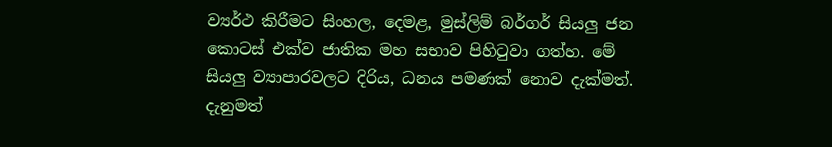ව්‍යර්ථ කිරීමට සිංහල, දෙමළ, මුස්ලිම් බර්ගර් සියලු ජන කොටස් එක්ව ජාතික මහ සභාව පිහිටුවා ගත්හ. මේ සියලු ව්‍යාපාරවලට දිරිය, ධනය පමණක් නොව දැක්මත්. දැනුමත්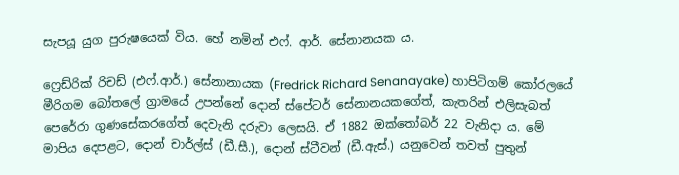සැපයූ යුග පුරුෂයෙක් විය. හේ නමින් එෆ්. ආර්. සේනානයක ය.

ෆ්‍රෙඩ්රික් රිචඩ් (එෆ්.ආර්.) සේනානායක (Fredrick Richard Senanayake) හාපිටිගම් කෝරලයේ මීරිගම බෝතලේ ග්‍රාමයේ උපන්නේ දොන් ස්පේටර් සේනානයකගේත්, කැතරින් එලිසැබත් පෙරේරා ගුණසේකරගේත් දෙවැනි දරුවා ලෙසයි. ඒ 1882 ඔක්තෝබර් 22 වැනිදා ය. මේ මාපිය දෙපළට, දොන් චාර්ල්ස් (ඩී.සී.), දොන් ස්ටීවන් (ඩී.ඇස්.) යනුවෙන් තවත් පුතුන්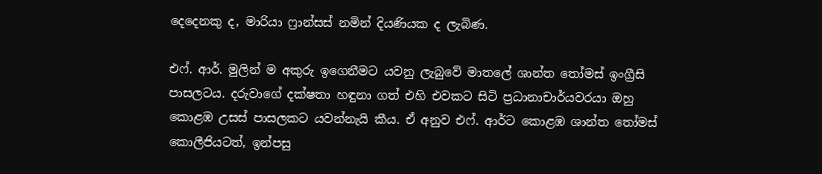දෙදෙනකු ද, මාරියා ෆ්‍රාන්සස් නමින් දියණියක ද ලැබිණ.

එෆ්. ආර්. මුලින් ම අකුරු ඉගෙනීමට යවනු ලැබුවේ මාතලේ ශාන්ත තෝමස් ඉංග්‍රීසි පාසලටය. දරුවාගේ දක්ෂතා හඳුනා ගත් එහි එවකට සිටි ප්‍රධානාචාර්යවරයා ඔහු කොළඹ උසස් පාසලකට යවන්නැයි කීය. ඒ අනුව එෆ්. ආර්ට කොළඹ ශාන්ත තෝමස් කොලීජියටත්, ඉන්පසු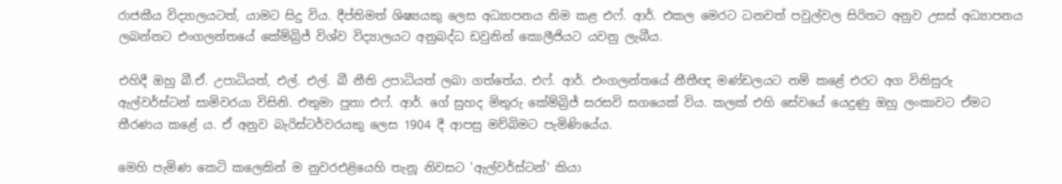රාජකීය විද්‍යාලයටත්, යාමට සිදු විය. දීප්තිමත් ශිෂ්‍යයකු ලෙස අධ්‍යාපනය නිම කළ එෆ්. ආර්. එකල මෙරට ධනවත් පවුල්වල සිරිතට අනුව උසස් අධ්‍යාපනය ලබන්නට එංගලන්තයේ කේම්බ්‍රිජ් විශ්ව විද්‍යාලයට අනුබද්ධ ඩවුනින් කොලීජියට යවනු ලැබීය.

එහිදී ඔහු බී.ඒ. උපාධියත්, එල්. එල්. බී නීති උපාධියත් ලබා ගත්තේය. එෆ්. ආර්. එංගලන්තයේ නීතීඥ මණ්ඩලයට නම් කළේ එරට අග විනිසුරු ඇල්වර්ස්ටන් සාමිවරයා විසිනි. එතුමා පුතා එෆ්. ආර්. ගේ සුහද මිතුරු කේම්බ්‍රිජ් සරසවි සගයෙක් විය. කලක් එහි සේවයේ යෙදුණු ඔහු ලංකාවට ඒමට තීරණය කළේ ය. ඒ අනුව බැරිස්ටර්වරයකු ලෙස 1904 දී ආපසු මව්බිමට පැමිණියේය.

මෙහි පැමිණ කෙටි කලෙකින් ම නුවරඑළියෙහි තැනූ නිවසට 'ඇල්වර්ස්ටන්' කියා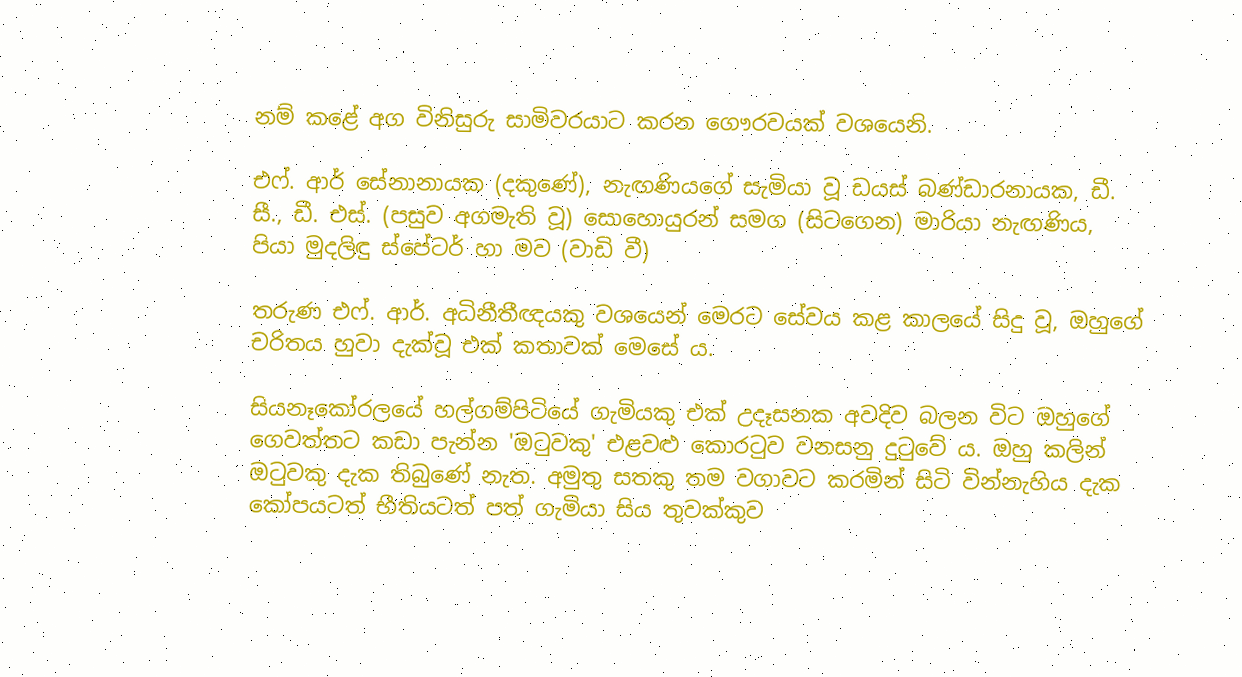නම් කළේ අග විනිසුරු සාමිවරයාට කරන ‌ගෞරවයක් වශයෙනි.

එ‌ෆ්. ආර් සේනානායක (දකුණේ), නැඟණියගේ සැමියා වූ ඩයස් බණ්ඩාරනායක, ඩී. සී., ඩී. එස්. (පසුව අගමැති වූ) සොහොයුරන් සමග (සිටගෙන) මාරියා නැඟණිය, පියා මුදලිඳු ස්පේටර් හා මව (වාඩි වී)

තරුණ එෆ්. ආර්. අධිනීතීඥයකු වශයෙන් මෙරට සේවය කළ කාලයේ සිදු වූ, ඔහුගේ චරිතය හුවා දැක්වූ එක් කතාවක් මෙසේ ය.

සියනෑකෝරලයේ හල්ගම්පිටියේ ගැමියකු එක් උදෑසනක අවදිව බලන විට ඔහුගේ ගෙවත්තට කඩා පැන්න 'ඔටුවකු' එළවළු කොරටුව වනසනු දුටුවේ ය. ඔහු කලින් ඔටුවකු දැක තිබුණේ නැත. අමුතු සතකු තම වගාවට කරමින් සිටි වින්නැහිය දැක කෝපයටත් භීතියටත් පත් ගැමියා සිය තුවක්කුව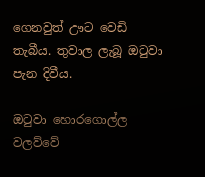ගෙනවුත් ඌට වෙඩි තැබීය. තුවාල ලැබූ ඔටුවා පැන දිවීය.

ඔටුවා හොරගොල්ල වලව්වේ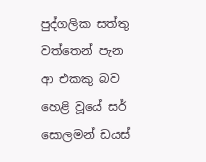පුද්ගලික සත්තු වත්තෙන් පැන ආ එකකු බව හෙළි වූයේ සර් සොලමන් ඩයස්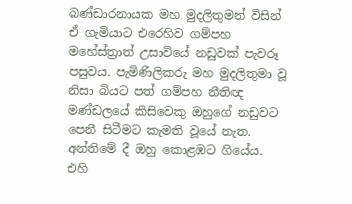බණ්ඩාරනායක මහ මුදලිතුමන් විසින් ඒ ගැමියාට එරෙහිව ගම්පහ මහේස්ත්‍රාත් උසාවියේ නඩුවක් පැවරූ පසුවය. පැමිණිලිකරු මහ මුදලිතුමා වූ නිසා බියට පත් ගම්පහ නීතිඥ මණ්ඩලයේ කිසිවෙකු ඔහුගේ නඩුවට පෙනී සිටීමට කැමති වූයේ නැත. අන්තිමේ දී ඔහු කොළඹට ගියේය. එහි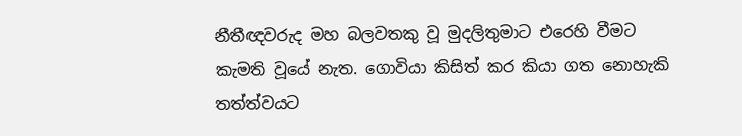නීතීඥවරුද මහ බලවතකු වූ මුදලිතුමාට එරෙහි වීමට කැමති වූයේ නැත. ගොවියා කිසිත් කර කියා ගත නොහැකි තත්ත්වයට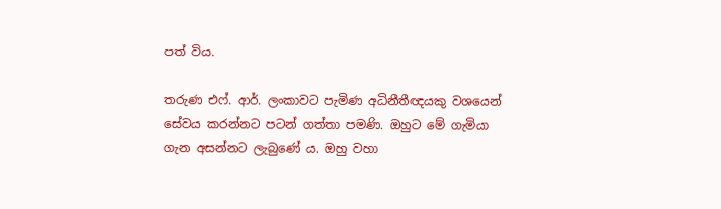පත් විය.

තරුණ එෆ්. ආර්. ලංකාවට පැමිණ අධිනීතීඥයකු වශයෙන් සේවය කරන්නට පටන් ගත්තා පමණි. ඔහුට මේ ගැමියා ගැන අසන්නට ලැබුණේ ය. ඔහු වහා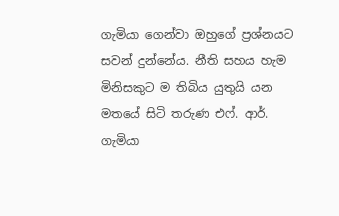ගැමියා ගෙන්වා ඔහුගේ ප්‍රශ්නයට සවන් දුන්නේය. නීති සහය හැම මිනිසකුට ම තිබිය යුතුයි යන මතයේ සිටි තරුණ එෆ්. ආර්. ගැමියා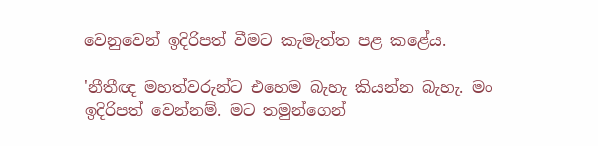වෙනුවෙන් ඉදිරිපත් වීමට කැමැත්ත පළ කළේය.

'නීතීඥ මහත්වරුන්ට එහෙම බැහැ කියන්න බැහැ. මං ඉදිරිපත් වෙන්නම්. මට තමුන්ගෙන්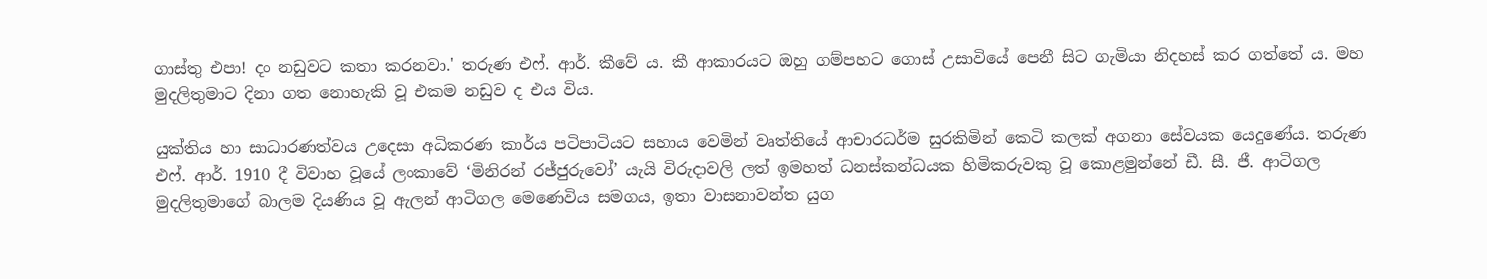ගාස්තු එපා! දං නඩුවට කතා කරනවා.' තරුණ එෆ්. ආර්. කීවේ ය. කී ආකාරයට ඔහු ගම්පහට ගොස් උසාවි‌යේ පෙනී සිට ගැමියා නිදහස් කර ගත්තේ ය. මහ මුදලිතුමාට දිනා ගත නොහැකි වූ එකම නඩුව ද එය විය.

යුක්තිය හා සාධාරණත්වය උදෙසා අධිකරණ කාර්ය පටිපාටියට සහාය වෙමින් වෘත්තියේ ආචාරධර්ම සුරකිමින් කෙටි කලක් අගනා සේවයක යෙදුණේය. තරුණ එෆ්. ආර්. 1910 දී විවාහ වූයේ ලංකාවේ ‘මිනිරන් රජ්ජුරුවෝ’ යැයි විරුදාවලි ලත් ඉමහත් ධනස්කන්ධයක හිමිකරුවකු වූ කොළමුන්නේ ඩී. සී. ජී. ආටිගල මුදලිතුමාගේ බාලම දියණිය වූ ඇලන් ආටිගල මෙණෙවිය සමගය, ඉතා වාසනාවන්ත යුග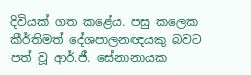දිවියක් ගත කළේය. පසු කලෙක කීර්තිමත් දේශපාලනඥයකු බවට පත් වූ ආර්.ජී. සේනානායක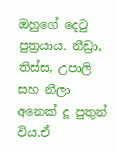ඔහුගේ දෙටු පුත්‍රයාය. නීඩ්‍රා, තිස්ස, උපාලි සහ නීලා අනෙක් දූ පුතුන් විය.ඒ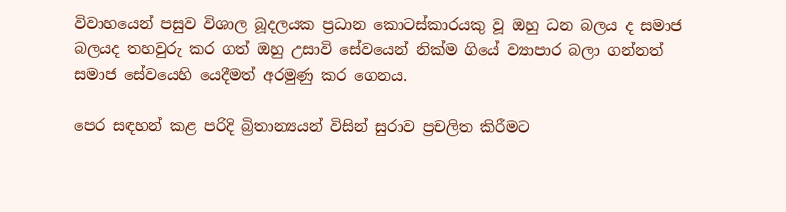විවාහයෙන් පසුව විශාල බූදලයක ප්‍රධාන කොටස්කාරයකු වූ ඔහු ධන බලය ද සමාජ බලයද තහවුරු කර ගත් ඔහු උසාවි සේවයෙන් නික්ම ගියේ ව්‍යාපාර බලා ගන්නත් සමාජ සේවයෙහි යෙදීමත් අරමුණු කර ගෙනය.

පෙර සඳහන් කළ පරිදි බ්‍රිතාන්‍යයන් විසින් සුරාව ප්‍රචලිත කිරීමට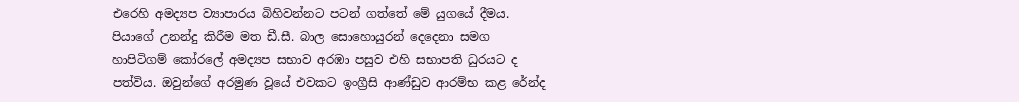එරෙහි අමද්‍යප ව්‍යාපාරය බිහිවන්නට පටන් ගත්තේ මේ යුගයේ දීමය. පියාගේ උනන්දු කිරීම මත ඩී.සී. බාල සොහොයුරන් දෙදෙනා සමග හාපිටිගම් කෝරලේ අමද්‍යප සභාව අරඹා පසුව එහි සභාපති ධුරයට ද පත්විය. ඔවුන්ගේ අරමුණ වූයේ එවකට ඉංග්‍රීසි ආණ්ඩුව ආරම්භ කළ රේන්ද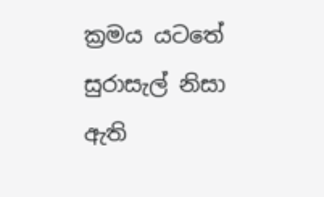ක්‍රමය යටතේ සුරාසැල් නිසා ඇති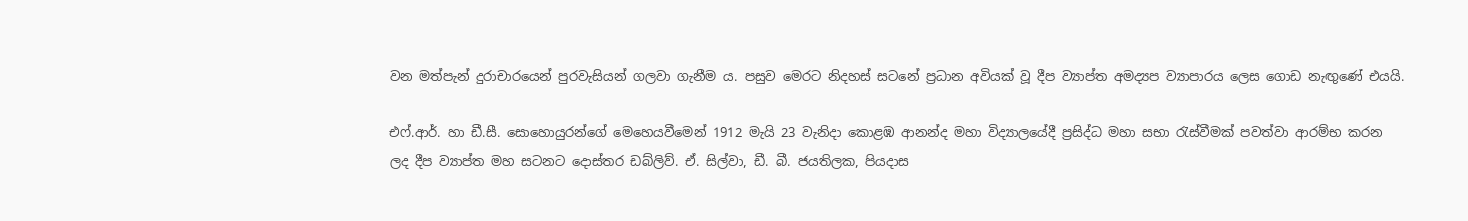වන මත්පැන් දුරාචාරයෙන් පුරවැසියන් ගලවා ගැනීම ය. පසුව මෙරට නිදහස් සටනේ ප්‍රධාන අවියක් වූ දීප ව්‍යාප්ත අමද්‍යප ව්‍යාපාරය ලෙස ගොඩ නැඟුණේ එයයි.

එෆ්.ආර්. හා ඩී.සී. සොහොයුරන්ගේ මෙහෙයවීමෙන් 1912 මැයි 23 වැනිදා කොළඹ ආනන්ද මහා විද්‍යාලයේදී ප්‍රසිද්ධ මහා සභා රැස්වීමක් පවත්වා ආරම්භ කරන ලද දීප ව්‍යාප්ත මහ සටනට දොස්තර ඩබ්ලිව්. ඒ. සිල්වා, ඩී. බී. ජයතිලක, පියදාස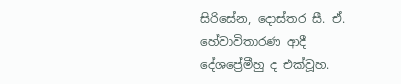සිරිසේන, දොස්තර සී. ඒ. හේවාවිතාරණ ආදී දේශප්‍රේමීහු ද එක්වූහ.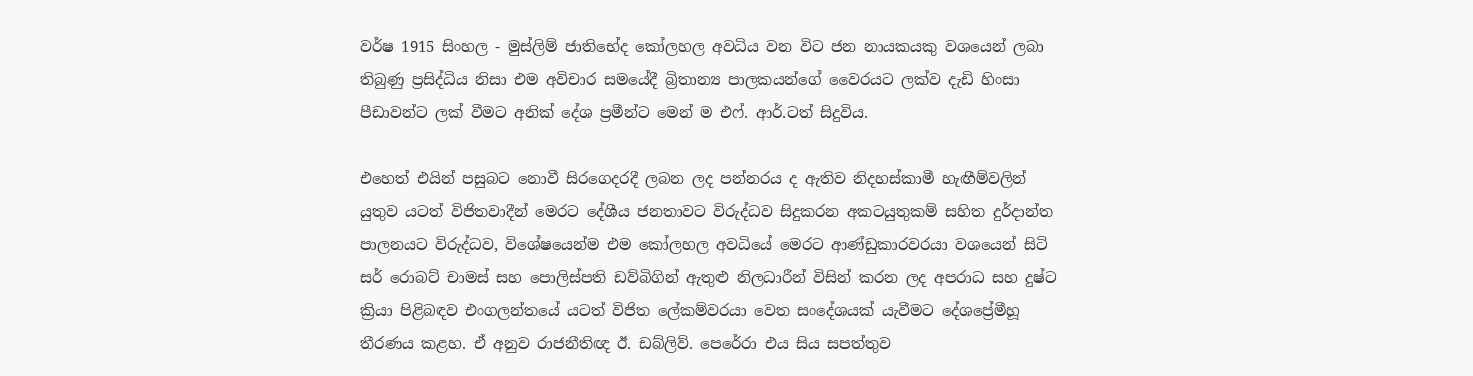වර්ෂ 1915 සිංහල - මුස්ලිම් ජාතිභේද කෝලහල අවධිය වන විට ජන නායකයකු වශයෙන් ලබා තිබුණු ප්‍රසිද්ධිය නිසා එම අවිචාර සමයේදී බ්‍රිතාන්‍ය පාලකයන්ගේ වෛරයට ලක්ව දැඩි හිංසා පීඩාවන්ට ලක් වීමට අනික් දේශ ප්‍රමීන්ට මෙන් ම එෆ්. ආර්.ටත් සිදුවිය.

එහෙත් එයින් පසුබට නොවී සිරගෙදරදී ලබන ලද පන්නරය ද ඇතිව නිදහස්කාමී හැඟීම්වලින් යුතුව යටත් විජිතවාදීන් මෙරට දේශීය ජනතාවට විරුද්ධව සිදුකරන අකටයුතුකම් සහිත දුර්දාන්ත පාලනයට විරුද්ධව, විශේෂයෙන්ම එම කෝලහල අවධියේ මෙරට ආණ්ඩුකාරවරයා වශයෙන් සිටි සර් රොබට් චාමස් සහ පොලිස්පති ඩව්බිගින් ඇතුළු නිලධාරීන් විසින් කරන ලද අපරාධ සහ දුෂ්ට ක්‍රියා පිළිබඳව එංගලන්තයේ යටත් විජිත ලේකම්වරයා වෙත සංදේශයක් යැවීමට දේශප්‍රේමීහූ තීරණය කළහ. ඒ අනුව රාජනීතිඥ ඊ. ඩබ්ලිව්. පෙරේරා එය සිය සපත්තුව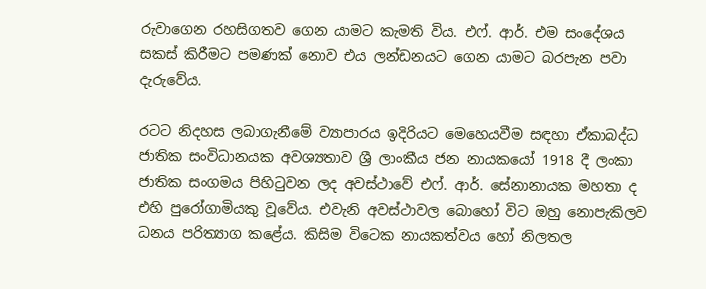රුවාගෙන රහසිගතව ගෙන යාමට කැමති විය. එෆ්. ආර්. එම සංදේශය සකස් කිරීමට පමණක් නොව එය ලන්ඩනයට ගෙන යාමට බරපැන පවා දැරුවේය.

රටට නිදහස ලබාගැනීමේ ව්‍යාපාරය ඉදිරියට මෙහෙයවීම සඳහා ඒකාබද්ධ ජාතික සංවිධානයක අවශ්‍යතාව ශ්‍රී ලාංකීය ජන නායකයෝ 1918 දී ලංකා ජාතික සංගමය පිහිටුවන ලද අවස්ථාවේ එෆ්. ආර්. සේනානායක මහතා ද එහි පුරෝගාමියකු වූවේය. එවැනි අවස්ථාවල බොහෝ විට ඔහු නොපැකිලව ධනය පරිත්‍යාග කළේය. කිසිම විටෙක නායකත්වය හෝ නිලතල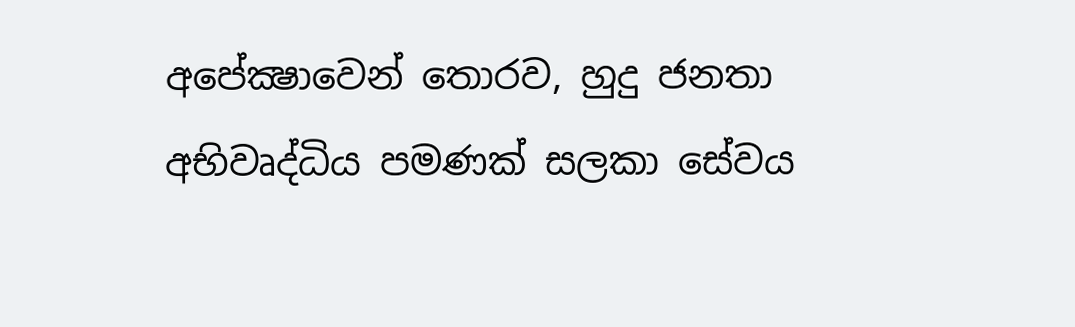අපේක්‍ෂාවෙන් තොරව, හුදු ජනතා අභිවෘද්ධිය පමණක් සලකා සේවය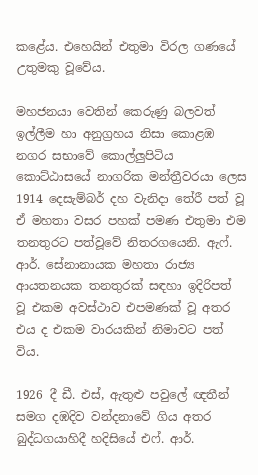කළේය. එහෙයින් එතුමා විරල ගණයේ උතුමකු වූවේය.

මහජනයා වෙතින් කෙරුණු බලවත් ඉල්ලීම හා අනුග්‍රහය නිසා කොළඹ නගර සභාවේ කොල්ලුපිටිය කොට්ඨාසයේ නාගරික මන්ත්‍රීවරයා ලෙස 1914 දෙසැම්බර් දහ වැනිදා තේරී පත් වූ ඒ මහතා වසර පහක් පමණ එතුමා එම තනතුරට පත්වූවේ නිතරගයෙනි. ඇෆ්. ආර්. සේනානායක මහතා රාජ්‍ය ආයතනයක තනතුරක් සඳහා ඉදිරිපත් වූ එකම අවස්ථාව එපමණක් වූ අතර එය ද එකම වාරයකින් නිමාවට පත් විය.

1926 දී ඩී. එස්, ඇතුළු පවුලේ ඥතීන් සමග දඹදිව වන්දනාවේ ගිය අතර බුද්ධගයාහිදී හදිසියේ එෆ්. ආර්.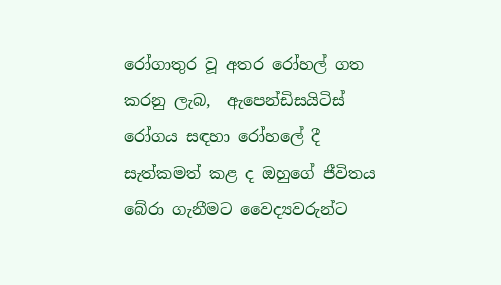රෝගාතුර වූ අතර රෝහල් ගත කරනු ලැබ,  ඇපෙන්ඩිසයිටිස් රෝගය සඳහා රෝහලේ දී සැත්කමත් කළ ද ඔහුගේ ජීවිතය බේරා ගැනීමට වෛද්‍යවරුන්ට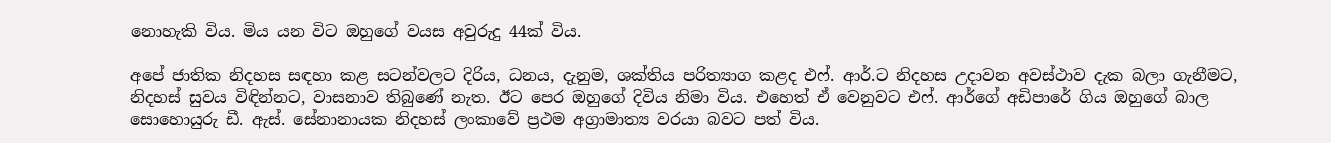නොහැකි විය. මිය යන විට ඔහුගේ වයස අවුරුදු 44ක් විය.

අපේ ජාතික නිදහස සඳහා කළ සටන්වලට දිරිය, ධනය, දැනුම, ශක්තිය පරිත්‍යාග කළද එෆ්. ආර්.ට නිදහස උදාවන අවස්ථාව දැක බලා ගැනීමට, නිදහස් සුවය විඳින්නට, වාසනාව තිබුණේ නැත. ඊට පෙර ඔහුගේ දිවිය නිමා විය. එහෙත් ඒ වෙනුවට එෆ්. ආර්ගේ අඩිපාරේ ගිය ඔහුගේ බාල සොහොයුරු ඩී. ඇස්. සේනානායක නිදහස් ලංකාවේ ප්‍රථම අග්‍රාමාත්‍ය වරයා බවට පත් විය.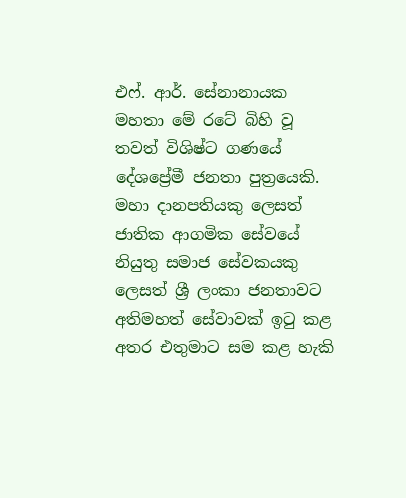එෆ්. ආර්. සේනානායක මහතා මේ රටේ බිහි වූ තවත් විශිෂ්ට ගණයේ දේශප්‍රේමී ජනතා පුත්‍රයෙකි. මහා දානපතියකු ලෙසත් ජාතික ආගමික සේවයේ නියුතු සමාජ සේවකයකු ලෙසත් ශ්‍රී ලංකා ජනතාවට අතිමහත් සේවාවක් ඉටු කළ අතර එතුමාට සම කළ හැකි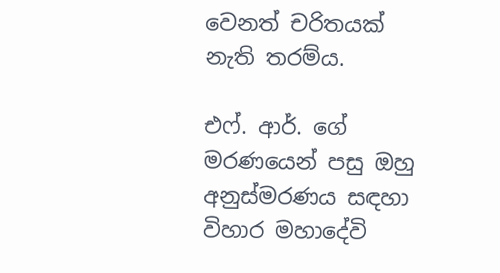වෙනත් චරිතයක් නැති තරම්ය.

එෆ්. ආර්. ගේ මරණයෙන් පසු ඔහු අනුස්මරණය සඳහා විහාර මහාදේවි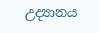උද්‍යානය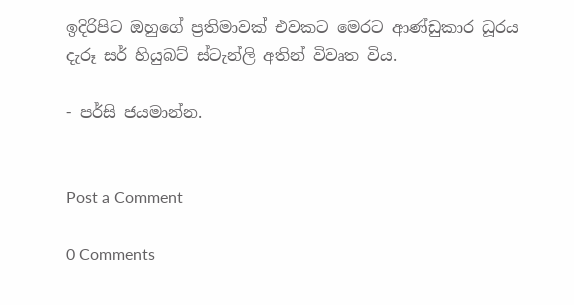ඉදිරිපිට ඔහුගේ ප්‍රතිමාවක් එවකට මෙරට ආණ්ඩුකාර ධූරය දැරූ සර් හියුබට් ස්ටැන්ලි අතින් විවෘත විය.

- පර්සි ජයමාන්න.


Post a Comment

0 Comments